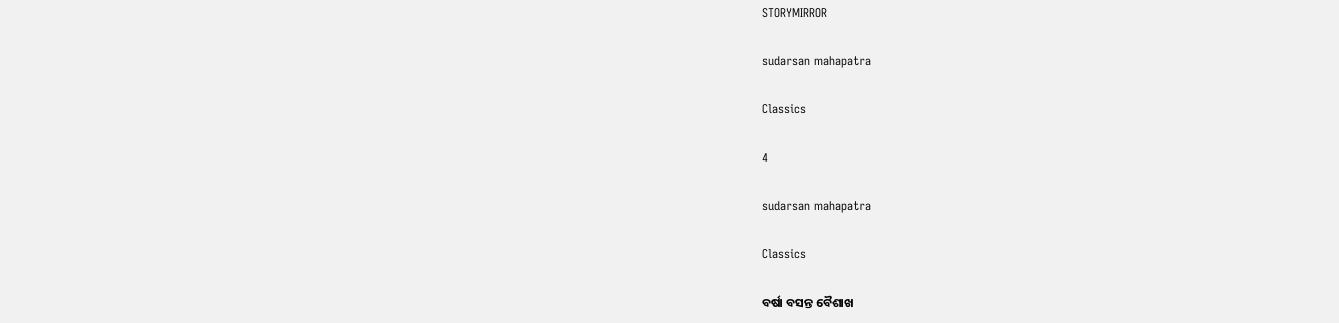STORYMIRROR

sudarsan mahapatra

Classics

4

sudarsan mahapatra

Classics

ବର୍ଷା ବସନ୍ତ ବୈଶାଖ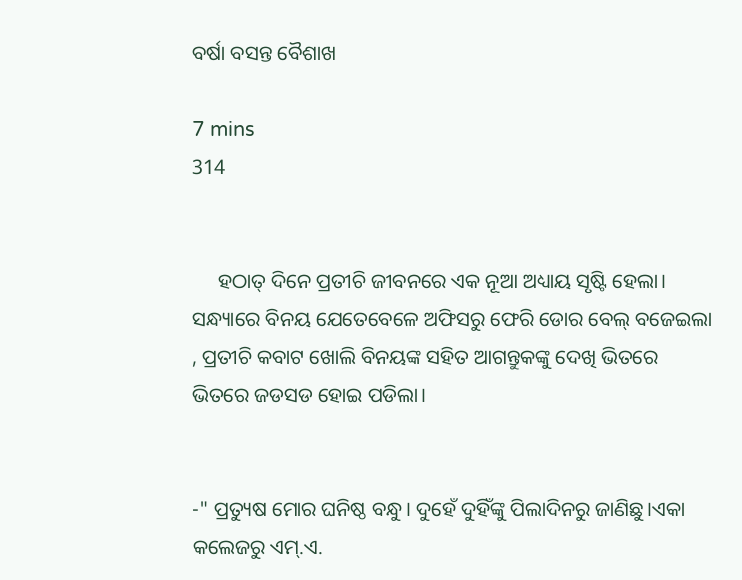ବର୍ଷା ବସନ୍ତ ବୈଶାଖ

7 mins
314


     ହଠାତ୍ ଦିନେ ପ୍ରତୀଚି ଜୀବନରେ ଏକ ନୂଆ ଅଧ୍ୟାୟ ସୃଷ୍ଟି ହେଲା। ସନ୍ଧ୍ୟାରେ ବିନୟ ଯେତେବେଳେ ଅଫିସରୁ ଫେରି ଡୋର ବେଲ୍ ବଜେଇଲା , ପ୍ରତୀଚି କବାଟ ଖୋଲି ବିନୟଙ୍କ ସହିତ ଆଗନ୍ତୁକଙ୍କୁ ଦେଖି ଭିତରେ ଭିତରେ ଜଡସଡ ହୋଇ ପଡିଲା।


-" ପ୍ରତ୍ୟୁଷ ମୋର ଘନିଷ୍ଠ ବନ୍ଧୁ। ଦୁହେଁ ଦୁହିଁଙ୍କୁ ପିଲାଦିନରୁ ଜାଣିଛୁ।ଏକା କଲେଜରୁ ଏମ୍.ଏ.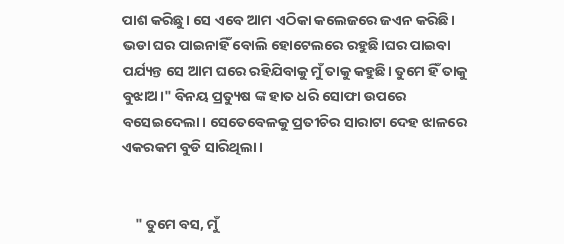ପାଶ କରିଛୁ। ସେ ଏବେ ଆମ ଏଠିକା କଲେଜରେ ଜଏନ କରିଛି। ଭଡା ଘର ପାଇନାହିଁ ବୋଲି ହୋଟେଲରେ ର‌ହୁଛି।ଘର ପାଇବା ପର୍ଯ୍ୟନ୍ତ ସେ ଆମ ଘରେ ରହିଯିବାକୁ ମୁଁ ତାକୁ କହୁଛି। ତୁମେ ହିଁ ତାକୁ ବୁଝାଅ।" ବିନୟ ପ୍ରତ୍ୟୁଷ ଙ୍କ ହାତ ଧରି ସୋଫା ଉପରେ ବସେଇଦେଲା। ସେତେବେଳକୁ ପ୍ରତୀଚିର ସାରାଟା ଦେହ ଝାଳରେ ଏକରକମ ବୁଡି ସାରିଥିଲା ।


    " ତୁମେ ବସ, ମୁଁ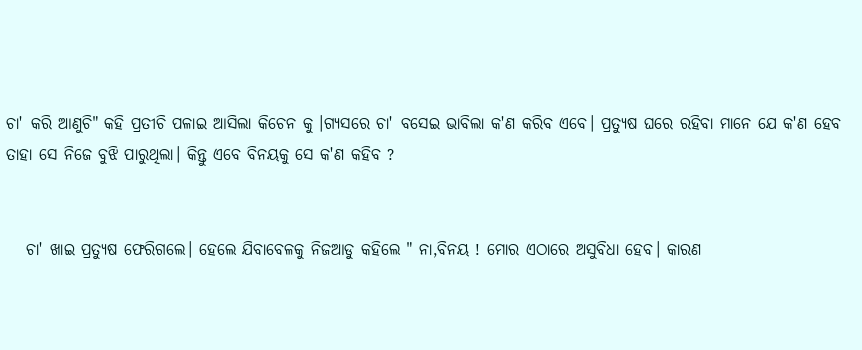ଚା' କରି ଆଣୁଚି" କହି ପ୍ରତୀଚି ପଳାଇ ଆସିଲା କିଚେନ କୁ ।ଗ୍ୟସରେ ଚା' ବସେଇ ଭାବିଲା କ'ଣ କରିବ ଏବେ। ପ୍ରତ୍ୟୁଷ ଘରେ ରହିବା ମାନେ ଯେ କ'ଣ ହେବ ତାହା ସେ ନିଜେ ବୁଝି ପାରୁଥିଲା। କିନ୍ତୁ ଏବେ ବିନୟକୁ ସେ କ'ଣ କହିବ ?


   ଚା' ଖାଇ ପ୍ରତ୍ୟୁଷ ଫେରିଗଲେ। ହେଲେ ଯିବାବେଳକୁ ନିଜଆଡୁ କହିଲେ " ନା,ବିନୟ ! ମୋର ଏଠାରେ ଅସୁବିଧା ହେବ। କାରଣ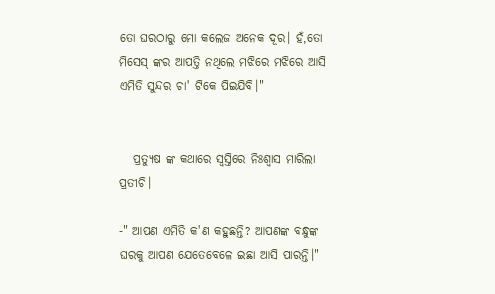ତୋ ଘରଠାରୁ ମୋ କଲେଜ ଅନେକ ଦୂର। ହଁ,ତୋ ମିସେସ୍ ଙ୍କର ଆପତ୍ତି ନଥିଲେ ମଝିରେ ମଝିରେ ଆସି ଏମିତି ସୁନ୍ଦର ଚା' ଟିକେ ପିଇଯିବି।"


   ପ୍ରତ୍ୟୁଷ ଙ୍କ କଥାରେ ସ୍ଵସ୍ତିରେ ନିଃଶ୍ବାସ ମାରିଲା ପ୍ରତୀଚି।

-" ଆପଣ ଏମିତି କ'ଣ କହୁଛନ୍ତି? ଆପଣଙ୍କ ବନ୍ଧୁଙ୍କ ଘରକୁ ଆପଣ ଯେତେବେଳେ ଇଛା ଆସି ପାରନ୍ତି।"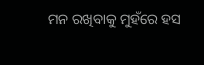ମନ ରଖିବାକୁ ମୁହଁରେ ହସ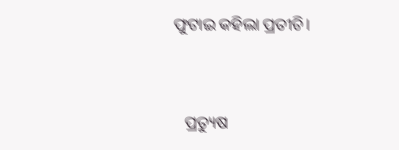ଫୁଟାଇ କହିଲା ପ୍ରତୀଚି।


   ପ୍ରତ୍ୟୁଷ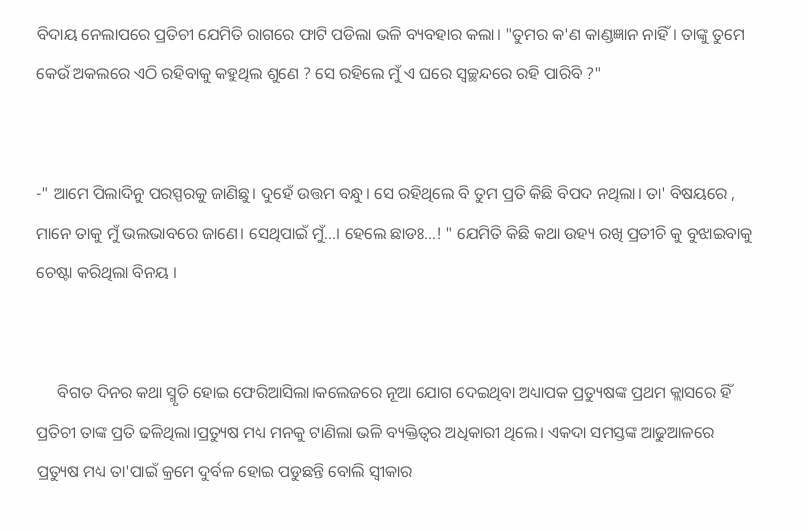ବିଦାୟ ନେଲାପରେ ପ୍ରତିଚୀ ଯେମିତି ରାଗରେ ଫାଟି ପଡିଲା ଭଳି ବ୍ୟବହାର କଲା। "ତୁମର କ'ଣ କାଣ୍ଡଜ୍ଞାନ ନାହିଁ। ତାଙ୍କୁ ତୁମେ କେଉଁ ଅକଲରେ ଏଠି ର‌ହିବାକୁ କହୁଥିଲ ଶୁଣେ ? ସେ ରହିଲେ ମୁଁ ଏ ଘରେ ସ୍ୱଚ୍ଛନ୍ଦରେ ରହି ପାରିବି ?"


-" ଆମେ ପିଲାଦିନୁ ପରସ୍ପରକୁ ଜାଣିଛୁ। ଦୁହେଁ ଉତ୍ତମ ବନ୍ଧୁ। ସେ ରହିଥିଲେ ବି ତୁମ ପ୍ରତି କିଛି ବିପଦ ନଥିଲା। ତା' ବିଷୟରେ , ମାନେ ତାକୁ ମୁଁ ଭଲଭାବରେ ଜାଣେ। ସେଥିପାଇଁ ମୁଁ...। ହେଲେ ଛାଡଃ...! " ଯେମିତି କିଛି କଥା ଉହ୍ୟ ରଖି ପ୍ରତୀଚି କୁ ବୁଝାଇବାକୁ ଚେଷ୍ଟା କରିଥିଲା ବିନୟ ।


     ବିଗତ ଦିନର କଥା ସ୍ମୃତି ହୋଇ ଫେରିଆସିଲା।କଲେଜରେ ନୂଆ ଯୋଗ ଦେଇଥିବା ଅଧ୍ୟାପକ ପ୍ରତ୍ୟୁଷଙ୍କ ପ୍ରଥମ କ୍ଲାସରେ ହିଁ ପ୍ରତିଚୀ ତାଙ୍କ ପ୍ରତି ଢଳିଥିଲା।ପ୍ରତ୍ୟୁଷ ମଧ୍ୟ ମନକୁ ଟାଣିଲା ଭଳି ବ୍ୟକ୍ତିତ୍ବର ଅଧିକାରୀ ଥିଲେ। ଏକଦା ସମସ୍ତଙ୍କ ଆଢୁଆଳରେ ପ୍ରତ୍ୟୁଷ ମଧ୍ୟ ତା'ପାଇଁ କ୍ରମେ ଦୁର୍ବଳ ହୋଇ ପଡୁଛନ୍ତି ବୋଲି ସ୍ବୀକାର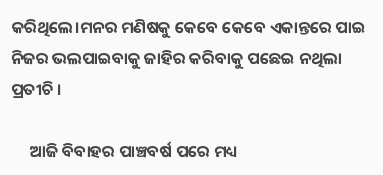କରିଥିଲେ।ମନର ମଣିଷକୁ କେବେ କେବେ ଏକାନ୍ତରେ ପାଇ ନିଜର ଭଲପାଇବାକୁ ଜାହିର କରିବାକୁ ପଛେଇ ନଥିଲା ପ୍ରତୀଚି ।

     ଆଜି ବିବାହର ପାଞ୍ଚବର୍ଷ ପରେ ମଧ୍ୟ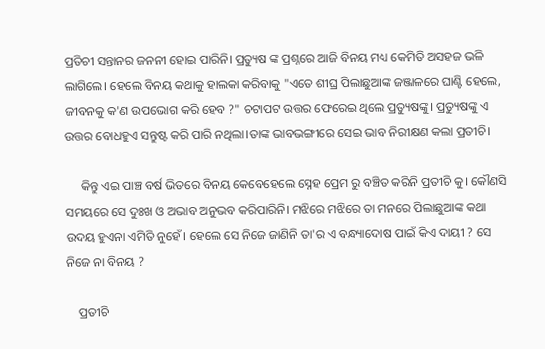ପ୍ରତିଚୀ ସନ୍ତାନର ଜନନୀ ହୋଇ ପାରିନି। ପ୍ରତ୍ୟୁଷ ଙ୍କ ପ୍ରଶ୍ନରେ ଆଜି ବିନୟ ମଧ୍ୟ କେମିତି ଅସହଜ ଭଳି ଲାଗିଲେ। ହେଲେ ବିନୟ କଥାକୁ ହାଲକା କରିବାକୁ "ଏତେ ଶୀଘ୍ର ପିଲାଛୁଆଙ୍କ ଜଞ୍ଜାଳରେ ଘାଣ୍ଟି ହେଲେ, ଜୀବନକୁ କ'ଣ ଉପଭୋଗ କରି ହେବ ?" ଚଟାପଟ ଉତ୍ତର ଫେରେଇ ଥିଲେ ପ୍ରତ୍ୟୁଷଙ୍କୁ। ପ୍ରତ୍ୟୁଷଙ୍କୁ ଏ ଉତ୍ତର ବୋଧହୁଏ ସନ୍ତୁଷ୍ଟ କରି ପାରି ନଥିଲା।ତାଙ୍କ ଭାବଭଙ୍ଗୀରେ ସେଇ ଭାବ ନିରୀକ୍ଷଣ କଲା ପ୍ରତୀଚି।

     କିନ୍ତୁ ଏଇ ପାଞ୍ଚ ବର୍ଷ ଭିତରେ ବିନୟ କେବେହେଲେ ସ୍ନେହ ପ୍ରେମ ରୁ ବଞ୍ଚିତ କରିନି ପ୍ରତୀଚି କୁ। କୌଣସି ସମୟରେ ସେ ଦୁଃଖ ଓ ଅଭାବ ଅନୁଭବ କରିପାରିନି। ମଝିରେ ମଝିରେ ତା ମନରେ ପିଲାଛୁଆଙ୍କ କଥା ଉଦୟ ହୁଏନା ଏମିତି ନୁହେଁ। ହେଲେ ସେ ନିଜେ ଜାଣିନି ତା'ର ଏ ବନ୍ଧ୍ୟାଦୋଷ ପାଇଁ କିଏ ଦାୟୀ ? ସେ ନିଜେ ନା ବିନୟ ?

    ପ୍ରତୀଚି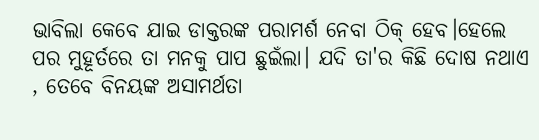ଭାବିଲା କେବେ ଯାଇ ଡାକ୍ତରଙ୍କ ପରାମର୍ଶ ନେବା ଠିକ୍ ହେବ।ହେଲେ ପର ମୁହୂର୍ତରେ ତା ମନକୁ ପାପ ଛୁଇଁଲା। ଯଦି ତା'ର କିଛି ଦୋଷ ନଥାଏ , ତେବେ ବିନୟଙ୍କ ଅସାମର୍ଥତା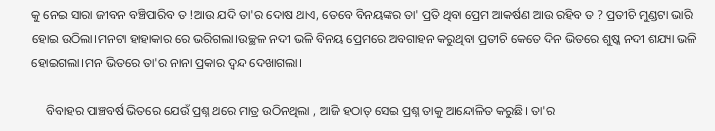କୁ ନେଇ ସାରା ଜୀବନ ବଞ୍ଚିପାରିବ ତ !ଆଉ ଯଦି ତା'ର ଦୋଷ ଥାଏ, ତେବେ ବିନୟଙ୍କର ତା' ପ୍ରତି ଥିବା ପ୍ରେମ ଆକର୍ଷଣ ଆଉ ରହିବ ତ ? ପ୍ରତୀଚି ମୁଣ୍ଡଟା ଭାରି ହୋଇ ଉଠିଲା।ମନଟା ହାହାକାର ରେ ଭରିଗଲା।ଉଚ୍ଛଳ ନଦୀ ଭଳି ବିନୟ ପ୍ରେମରେ ଅବଗାହନ କରୁଥିବା ପ୍ରତୀଚି କେତେ ଦିନ ଭିତରେ ଶୁଷ୍କ ନଦୀ ଶଯ୍ୟା ଭଳି ହୋଇଗଲା।ମନ ଭିତରେ ତା'ର ନାନା ପ୍ରକାର ଦ୍ଵନ୍ଦ ଦେଖାଗଲା।

     ବିବାହର ପାଞ୍ଚବର୍ଷ ଭିତରେ ଯେଉଁ ପ୍ରଶ୍ନ ଥରେ ମାତ୍ର ଉଠିନଥିଲା , ଆଜି ହଠାତ୍ ସେଇ ପ୍ରଶ୍ନ ତାକୁ ଆନ୍ଦୋଳିତ କରୁଛି। ତା'ର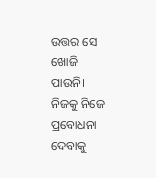ଉତ୍ତର ସେ ଖୋଜି ପାଉନି। ନିଜକୁ ନିଜେ ପ୍ରବୋଧନା ଦେବାକୁ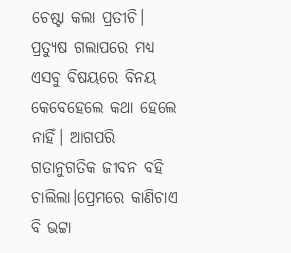ଚେଷ୍ଟା କଲା ପ୍ରତୀଚି। ପ୍ରତ୍ୟୁଷ ଗଲାପରେ ମଧ୍ୟ ଏସବୁ ବିଷୟରେ ବିନୟ କେବେହେଲେ କଥା ହେଲେ ନାହିଁ। ଆଗପରି ଗତାନୁଗତିକ ଜୀବନ ବହି ଚାଲିଲା।ପ୍ରେମରେ କାଣିଚାଏ ବି ଭଟ୍ଟା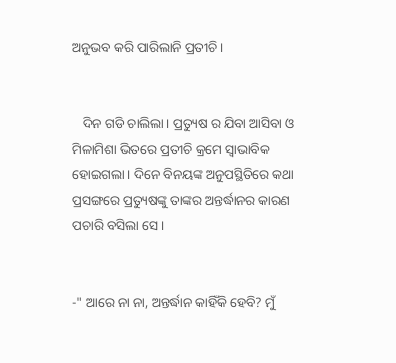ଅନୁଭବ କରି ପାରିଲାନି ପ୍ରତୀଚି।


   ଦିନ ଗଡି ଚାଲିଲା। ପ୍ରତ୍ୟୁଷ ର ଯିବା ଆସିବା ଓ ମିଳାମିଶା ଭିତରେ ପ୍ରତୀଚି କ୍ରମେ ସ୍ବାଭାବିକ ହୋଇଗଲା। ଦିନେ ବିନୟଙ୍କ ଅନୁପସ୍ଥିତିରେ କଥା ପ୍ରସଙ୍ଗରେ ପ୍ରତ୍ୟୁଷଙ୍କୁ ତାଙ୍କର ଅନ୍ତର୍ଦ୍ଧାନର କାରଣ ପଚାରି ବସିଲା ସେ।


-" ଆରେ ନା ନା, ଅନ୍ତର୍ଦ୍ଧାନ କାହିଁକି ହେବି? ମୁଁ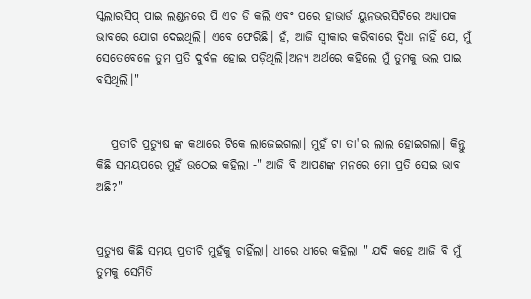ସ୍କଲାରସିପ୍ ପାଇ ଲଣ୍ଡନରେ ପି ଏଚ ଡି କଲି ଏବଂ ପରେ ହାଭାର୍ଡ ୟୁନଭରସିଟିରେ ଅଧ୍ୟାପକ ଭାବରେ ଯୋଗ ଦେଇଥିଲି। ଏବେ ଫେରିଛି। ହଁ, ଆଜି ସ୍ବୀକାର କରିବାରେ ଦ୍ବିଧା ନାହିଁ ଯେ, ମୁଁ ସେତେବେଳେ ତୁମ ପ୍ରତି ଦୁର୍ବଳ ହୋଇ ପଡ଼ିଥିଲି।ଅନ୍ୟ ଅର୍ଥରେ କହିଲେ ମୁଁ ତୁମକୁ ଭଲ ପାଇ ବସିଥିଲି।"


   ପ୍ରତୀଚି ପ୍ରତ୍ୟୁଷ ଙ୍କ କଥାରେ ଟିକେ ଲାଜେଇଗଲା। ମୁହଁ ଟା ତା'ର ଲାଲ ହୋଇଗଲା। କିନ୍ତୁ କିଛି ସମୟପରେ ମୁହଁ ଉଠେଇ କହିଲା -" ଆଜି ବି ଆପଣଙ୍କ ମନରେ ମୋ ପ୍ରତି ସେଇ ଭାବ ଅଛି?"


ପ୍ରତ୍ୟୁଷ କିଛି ସମୟ ପ୍ରତୀଚି ମୁହଁକୁ ଚାହିଁଲା। ଧୀରେ ଧୀରେ କହିଲା " ଯଦି କହେ ଆଜି ବି ମୁଁ ତୁମକୁ ସେମିତି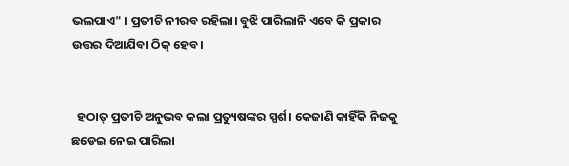ଭଲପାଏ" । ପ୍ରତୀଚି ନୀରବ ରହିଲା। ବୁଝି ପାରିଲାନି ଏବେ କି ପ୍ରକାର ଉତ୍ତର ଦିଆଯିବା ଠିକ୍ ହେବ।


  ହଠାତ୍ ପ୍ରତୀଚି ଅନୁଭବ କଲା ପ୍ରତ୍ୟୁଷଙ୍କର ସ୍ପର୍ଶ। କେଜାଣି କାହିଁକି ନିଜକୁ ଛଡେଇ ନେଇ ପାରିଲା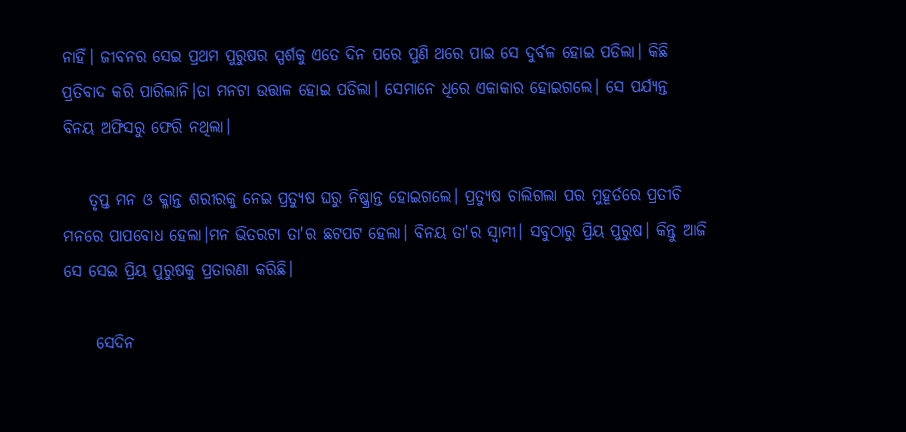ନାହିଁ। ଜୀବନର ସେଇ ପ୍ରଥମ ପୁରୁଷର ସ୍ପର୍ଶକୁ ଏତେ ଦିନ ପରେ ପୁଣି ଥରେ ପାଇ ସେ ଦୁର୍ବଳ ହୋଇ ପଡିଲା। କିଛି ପ୍ରତିବାଦ କରି ପାରିଲାନି।ତା ମନଟା ଉତ୍ତାଳ ହୋଇ ପଡିଲା। ସେମାନେ ଧିରେ ଏକାକାର ହୋଇଗଲେ। ସେ ପର୍ଯ୍ୟନ୍ତ ବିନୟ ଅଫିସରୁ ଫେରି ନଥିଲା।

    ତୃପ୍ତ ମନ ଓ କ୍ଳାନ୍ତ ଶରୀରକୁ ନେଇ ପ୍ରତ୍ୟୁଷ ଘରୁ ନିଷ୍କ୍ରାନ୍ତ ହୋଇଗଲେ। ପ୍ରତ୍ୟୁଷ ଚାଲିଗଲା ପର ମୁହୂର୍ତରେ ପ୍ରତୀଚି ମନରେ ପାପବୋଧ ହେଲା।ମନ ଭିତରଟା ତା'ର ଛଟପଟ ହେଲା। ବିନୟ ତା'ର ସ୍ବାମୀ। ସବୁଠାରୁ ପ୍ରିୟ ପୁରୁଷ। କିନ୍ତୁ ଆଜି ସେ ସେଇ ପ୍ରିୟ ପୁରୁଷକୁ ପ୍ରତାରଣା କରିଛି।

     ସେଦିନ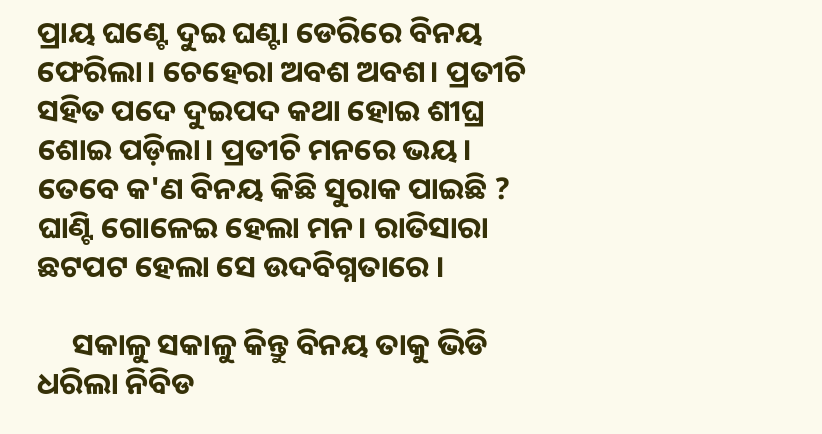ପ୍ରାୟ ଘଣ୍ଟେ ଦୁଇ ଘଣ୍ଟା ଡେରିରେ ବିନୟ ଫେରିଲା। ଚେହେରା ଅବଶ ଅବଶ। ପ୍ରତୀଚି ସହିତ ପଦେ ଦୁଇପଦ କଥା ହୋଇ ଶୀଘ୍ର ଶୋଇ ପଡ଼ିଲା। ପ୍ରତୀଚି ମନରେ ଭୟ। ତେବେ କ'ଣ ବିନୟ କିଛି ସୁରାକ ପାଇଛି ? ଘାଣ୍ଟି ଗୋଳେଇ ହେଲା ମନ। ରାତିସାରା ଛଟପଟ ହେଲା ସେ ଉଦବିଗ୍ନତାରେ ।

     ସକାଳୁ ସକାଳୁ କିନ୍ତୁ ବିନୟ ତାକୁ ଭିଡି ଧରିଲା ନିବିଡ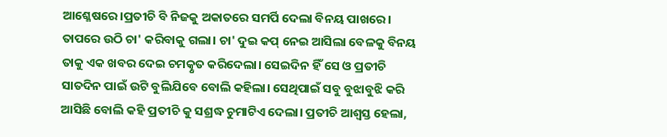ଆଶ୍ଳେଷରେ।ପ୍ରତୀଚି ବି ନିଜକୁ ଅକାତରେ ସମର୍ପି ଦେଲା ବିନୟ ପାଖରେ। ତାପରେ ଉଠି ଚା' କରିବାକୁ ଗଲା। ଚା' ଦୁଇ କପ୍ ନେଇ ଆସିଲା ବେଳକୁ ବିନୟ ତାକୁ ଏକ ଖବର ଦେଇ ଚମତ୍କୃତ କରିଦେଲା। ସେଇଦିନ ହିଁ ସେ ଓ ପ୍ରତୀଚି ସାତଦିନ ପାଇଁ ଉଟି ବୁଲିଯିବେ ବୋଲି କହିଲା। ସେଥିପାଇଁ ସବୁ ବୁଝାବୁଝି କରି ଆସିଛି ବୋଲି କହି ପ୍ରତୀଚି କୁ ସଶ୍ରଦ୍ଧ ଚୁମାଟିଏ ଦେଲା। ପ୍ରତୀଚି ଆଶ୍ବସ୍ତ ହେଲା,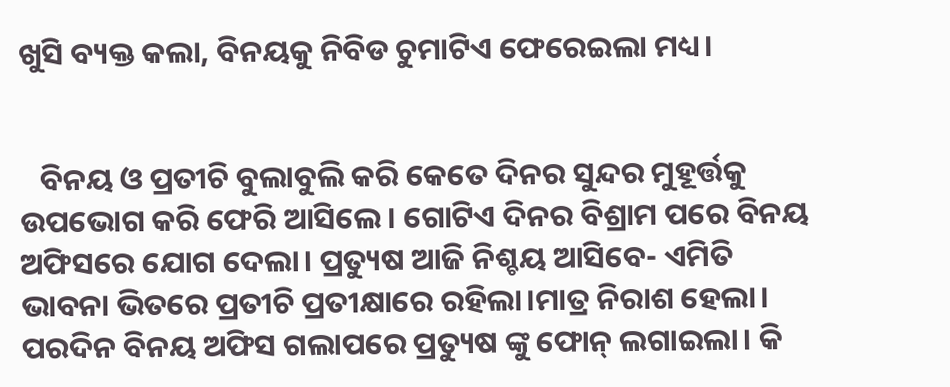ଖୁସି ବ୍ୟକ୍ତ କଲା, ବିନୟକୁ ନିବିଡ ଚୁମାଟିଏ ଫେରେଇଲା ମଧ୍ୟ।


   ବିନୟ ଓ ପ୍ରତୀଚି ବୁଲାବୁଲି କରି କେତେ ଦିନର ସୁନ୍ଦର ମୁହୂର୍ତ୍ତକୁ ଉପଭୋଗ କରି ଫେରି ଆସିଲେ। ଗୋଟିଏ ଦିନର ବିଶ୍ରାମ ପରେ ବିନୟ ଅଫିସରେ ଯୋଗ ଦେଲା। ପ୍ରତ୍ୟୁଷ ଆଜି ନିଶ୍ଚୟ ଆସିବେ- ଏମିତି ଭାବନା ଭିତରେ ପ୍ରତୀଚି ପ୍ରତୀକ୍ଷାରେ ରହିଲା।ମାତ୍ର ନିରାଶ ହେଲା। ପରଦିନ ବିନୟ ଅଫିସ ଗଲାପରେ ପ୍ରତ୍ୟୁଷ ଙ୍କୁ ଫୋନ୍ ଲଗାଇଲା। କି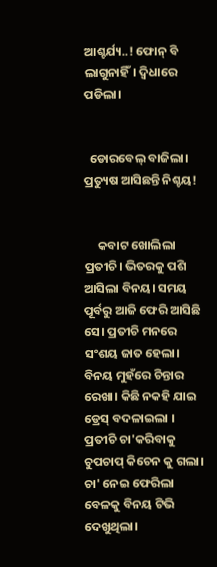ଆଶ୍ଚର୍ଯ୍ୟ..! ଫୋନ୍ ବି ଲାଗୁନାହିଁ। ଦ୍ବିଧାରେ ପଡିଲା।


  ଡୋରବେଲ୍ ବାଜିଲା। ପ୍ରତ୍ୟୁଷ ଆସିଛନ୍ତି ନିଶ୍ଚୟ!


     କବାଟ ଖୋଲିଲା ପ୍ରତୀଚି। ଭିତରକୁ ପଶି ଆସିଲା ବିନୟ। ସମୟ ପୂର୍ବରୁ ଆଜି ଫେରି ଆସିଛି ସେ। ପ୍ରତୀଚି ମନରେ ସଂଶୟ ଜାତ ହେଲା। ବିନୟ ମୁହଁରେ ଚିନ୍ତାର ରେଖା। କିଛି ନକହି ଯାଇ ଡ୍ରେସ୍ ବଦଳାଇଲା । ପ୍ରତୀଚି ଚା'କରିବାକୁ ଚୁପଚାପ୍ କିଚେନ କୁ ଗଲା। ଚା' ନେଇ ଫେରିଲା ବେଳକୁ ବିନୟ ଟିଭି ଦେଖୁଥିଲା।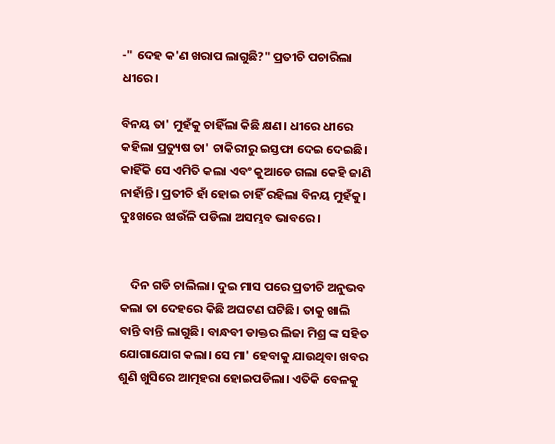-" ଦେହ କ'ଣ ଖରାପ ଲାଗୁଛି?" ପ୍ରତୀଚି ପଚାରିଲା ଧୀରେ।

ବିନୟ ତା' ମୁହଁକୁ ଚାହିଁଲା କିଛି କ୍ଷଣ। ଧୀରେ ଧୀରେ କହିଲା ପ୍ରତ୍ୟୁଷ ତା' ଚାକିରୀରୁ ଇସ୍ତଫା ଦେଇ ଦେଇଛି। କାହିଁକି ସେ ଏମିତି କଲା ଏବଂ କୁଆଡେ ଗଲା କେହି ଜାଣି ନାହାଁନ୍ତି। ପ୍ରତୀଚି ହାଁ ହୋଇ ଚାହିଁ ରହିଲା ବିନୟ ମୁହଁକୁ। ଦୁଃଖରେ ଝାଉଁଳି ପଡିଲା ଅସମ୍ଭବ ଭାବରେ।


    ଦିନ ଗଡି ଚାଲିଲା। ଦୁଇ ମାସ ପରେ ପ୍ରତୀଚି ଅନୁଭବ କଲା ତା ଦେହରେ କିଛି ଅଘଟଣ ଘଟିଛି। ତାକୁ ଖାଲି ବାନ୍ତି ବାନ୍ତି ଲାଗୁଛି। ବାନ୍ଧବୀ ଡାକ୍ତର ଲିଜା ମିଶ୍ର ଙ୍କ ସହିତ ଯୋଗାଯୋଗ କଲା। ସେ ମା' ହେବାକୁ ଯାଉଥିବା ଖବର ଶୁଣି ଖୁସିରେ ଆତ୍ମହରା ହୋଇପଡିଲା। ଏତିକି ବେଳକୁ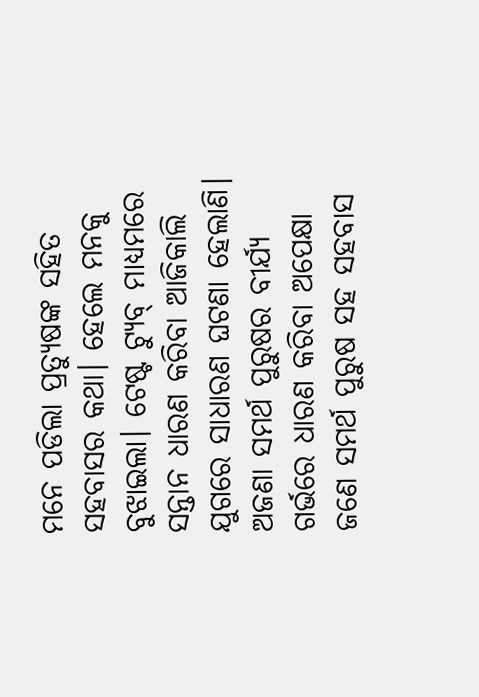ମନେ ପଡିଲା ପ୍ରତ୍ୟୁଷଙ୍କ ସହିତ ସହବାସର କଥା। ହେଲେ ମନକୁ ବୁଝାଇଲା। ଟେଷ୍ଟ ଟ୍ୟୁବ୍ ମାଧ୍ୟମରେ ସନ୍ତାନ ଧାରଣ କରିବା ଆଜିକାଲି ଯୁଗରେ ସାଧାରଣ ଘଟଣା ହେଲାଣି। ଅଜଣା ସମର୍ଥ ପୁରୁଷର ବୀର୍ଯ୍ୟ ଗର୍ଭରେ ଧାରଣ କରିବା ଅପେକ୍ଷା ଜଣେ ସମର୍ଥ ପୁରୁଷ ସହ ସହବାସ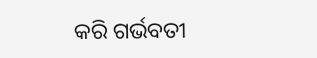କରି ଗର୍ଭବତୀ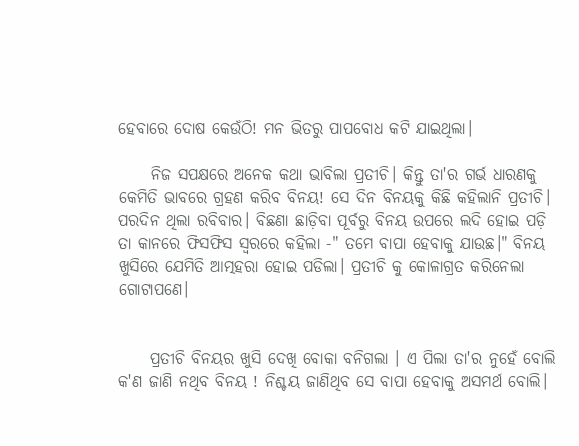ହେବାରେ ଦୋଷ କେଉଁଠି! ମନ ଭିତରୁ ପାପବୋଧ କଟି ଯାଇଥିଲା।

     ନିଜ ସପକ୍ଷରେ ଅନେକ କଥା ଭାବିଲା ପ୍ରତୀଚି। କିନ୍ତୁ ତା'ର ଗର୍ଭ ଧାରଣକୁ କେମିତି ଭାବରେ ଗ୍ରହଣ କରିବ ବିନୟ! ସେ ଦିନ ବିନୟକୁ କିଛି କହିଲାନି ପ୍ରତୀଚି। ପରଦିନ ଥିଲା ରବିବାର। ବିଛଣା ଛାଡ଼ିବା ପୂର୍ବରୁ ବିନୟ ଉପରେ ଲଦି ହୋଇ ପଡ଼ି ତା କାନରେ ଫିସଫିସ ସ୍ବରରେ କହିଲା -" ତମେ ବାପା ହେବାକୁ ଯାଉଛ।" ବିନୟ ଖୁସିରେ ଯେମିତି ଆତ୍ମହରା ହୋଇ ପଡିଲା। ପ୍ରତୀଚି କୁ କୋଳାଗ୍ରତ କରିନେଲା ଗୋଟାପଣେ।


     ପ୍ରତୀଚି ବିନୟର ଖୁସି ଦେଖି ବୋକା ବନିଗଲା । ଏ ପିଲା ତା'ର ନୁହେଁ ବୋଲି କ'ଣ ଜାଣି ନଥିବ ବିନୟ ! ନିଶ୍ଚୟ ଜାଣିଥିବ ସେ ବାପା ହେବାକୁ ଅସମର୍ଥ ବୋଲି।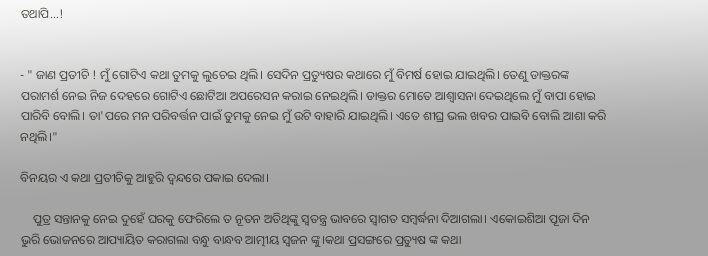ତଥାପି...!


- " ଜାଣ ପ୍ରତୀଚି ! ମୁଁ ଗୋଟିଏ କଥା ତୁମକୁ ଲୁଚେଇ ଥିଲି। ସେଦିନ ପ୍ରତ୍ୟୁଷର କଥାରେ ମୁଁ ବିମର୍ଷ ହୋଇ ଯାଇଥିଲି। ତେଣୁ ଡାକ୍ତରଙ୍କ ପରାମର୍ଶ ନେଇ ନିଜ ଦେହରେ ଗୋଟିଏ ଛୋଟିଆ ଅପରେସନ କରାଇ ନେଇଥିଲି। ଡାକ୍ତର ମୋତେ ଆଶ୍ଵାସନା ଦେଇଥିଲେ ମୁଁ ବାପା ହୋଇ ପାରିବି ବୋଲି। ତା'ପରେ ମନ ପରିବର୍ତ୍ତନ ପାଇଁ ତୁମକୁ ନେଇ ମୁଁ ଉଟି ବାହାରି ଯାଇଥିଲି। ଏତେ ଶୀଘ୍ର ଭଲ ଖବର ପାଇବି ବୋଲି ଆଶା କରି ନଥିଲି।"

ବିନୟର ଏ କଥା ପ୍ରତୀଚିକୁ ଆହୁରି ଦ୍ବନ୍ଦରେ ପକାଇ ଦେଲା।

    ପୁତ୍ର ସନ୍ତାନକୁ ନେଇ ଦୁହେଁ ଘରକୁ ଫେରିଲେ ତ ନୂତନ ଅତିଥିଙ୍କୁ ସ୍ବତନ୍ତ୍ର ଭାବରେ ସ୍ବାଗତ ସମ୍ବର୍ଦ୍ଧନା ଦିଆଗଲା। ଏକୋଇଶିଆ ପୂଜା ଦିନ ଭୁରି ଭୋଜନରେ ଆପ୍ୟାୟିତ କରାଗଲା ବନ୍ଧୁ ବାନ୍ଧବ ଆତ୍ମୀୟ ସ୍ବଜନ ଙ୍କୁ।କଥା ପ୍ରସଙ୍ଗରେ ପ୍ରତ୍ୟୁଷ ଙ୍କ କଥା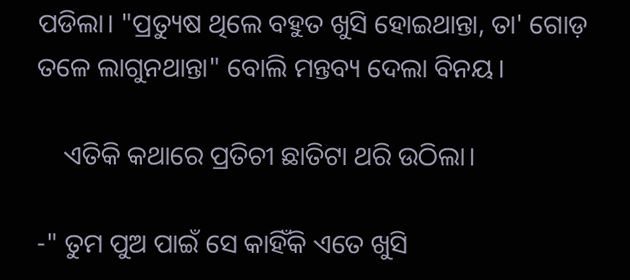ପଡିଲା। "ପ୍ରତ୍ୟୁଷ ଥିଲେ ବହୁତ ଖୁସି ହୋଇଥାନ୍ତା, ତା' ଗୋଡ଼ ତଳେ ଲାଗୁନଥାନ୍ତା" ବୋଲି ମନ୍ତବ୍ୟ ଦେଲା ବିନୟ।

    ଏତିକି କଥାରେ ପ୍ରତିଚୀ ଛାତିଟା ଥରି ଉଠିଲା।

-" ତୁମ ପୁଅ ପାଇଁ ସେ କାହିଁକି ଏତେ ଖୁସି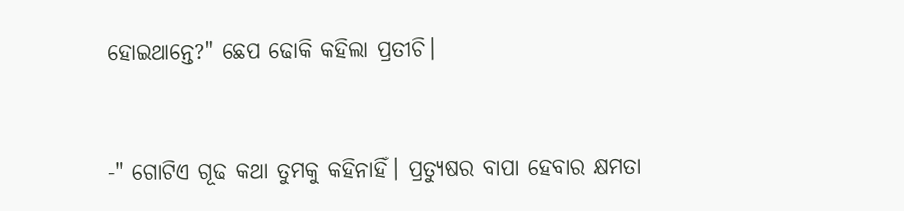ହୋଇଥାନ୍ତେ?" ଛେପ ଢୋକି କହିଲା ପ୍ରତୀଚି।



-" ଗୋଟିଏ ଗୂଢ କଥା ତୁମକୁ କହିନାହିଁ। ପ୍ରତ୍ୟୁଷର ବାପା ହେବାର କ୍ଷମତା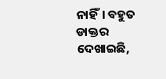ନାହିଁ। ବହୁତ ଡାକ୍ତର ଦେଖାଇଛି,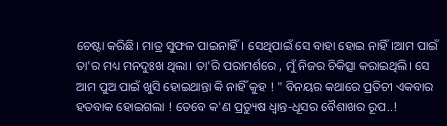ଚେଷ୍ଟା କରିଛି। ମାତ୍ର ସୁଫଳ ପାଇନାହିଁ। ସେଥିପାଇଁ ସେ ବାହା ହୋଇ ନାହିଁ।ଆମ ପାଇଁ ତା'ର ମଧ୍ୟ ମନଦୁଃଖ ଥିଲା। ତା'ରି ପରାମର୍ଶରେ , ମୁଁ ନିଜର ଚିକିତ୍ସା କରାଇଥିଲି। ସେ ଆମ ପୁଅ ପାଇଁ ଖୁସି ହୋଇଥାନ୍ତା କି ନାହିଁ କୁହ ! " ବିନୟର କଥାରେ ପ୍ରତିଚୀ ଏକବାର ହତବାକ ହୋଇଗଲା ! ତେବେ କ'ଣ ପ୍ରତ୍ୟୁଷ ଧ୍ବାନ୍ତ-ଧୂସର ବୈଶାଖର ରୂପ..!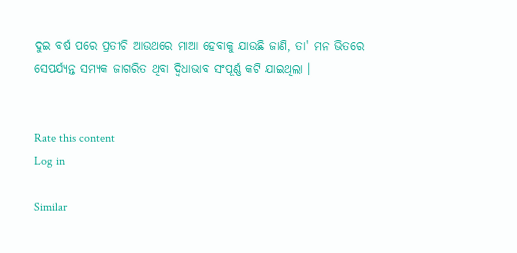ଦୁଇ ବର୍ଷ ପରେ ପ୍ରତୀଚି ଆଉଥରେ ମାଆ ହେବାକୁ ଯାଉଛି ଜାଣି, ତା' ମନ ଭିତରେ ସେପର୍ଯ୍ୟନ୍ତ ସମ୍ୟକ ଜାଗରିତ ଥିବା ଦ୍ବିଧାଭାବ ସଂପୂର୍ଣ୍ଣ କଟି ଯାଇଥିଲା ।


Rate this content
Log in

Similar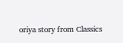oriya story from Classics